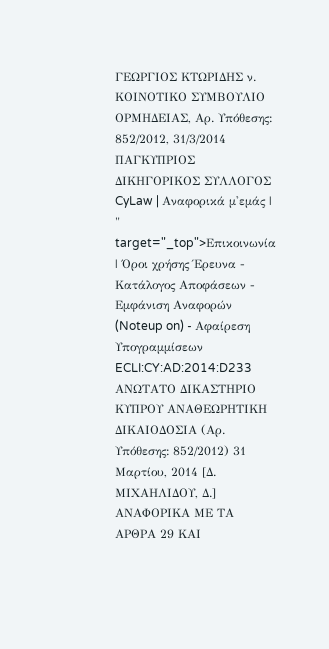ΓΕΩΡΓΙΟΣ ΚΤΩΡΙΔΗΣ ν. ΚΟΙΝΟΤΙΚΟ ΣΥΜΒΟΥΛΙΟ ΟΡΜΗΔΕΙΑΣ, Αρ. Υπόθεσης: 852/2012, 31/3/2014 ΠΑΓΚΥΠΡΙΟΣ ΔΙΚΗΓΟΡΙΚΟΣ ΣΥΛΛΟΓΟΣ CyLaw | Αναφορικά μ'εμάς | " target="_top">Επικοινωνία | Όροι χρήσης Έρευνα - Κατάλογος Αποφάσεων - Εμφάνιση Αναφορών (Noteup on) - Αφαίρεση Υπογραμμίσεων ECLI:CY:AD:2014:D233 ΑΝΩΤΑΤΟ ΔΙΚΑΣΤΗΡΙΟ ΚΥΠΡΟΥ ΑΝΑΘΕΩΡΗΤΙΚΗ ΔΙΚΑΙΟΔΟΣΙΑ (Αρ. Υπόθεσης: 852/2012) 31 Μαρτίου, 2014 [Δ. ΜΙΧΑΗΛΙΔΟΥ, Δ.] ΑΝΑΦΟΡΙΚΑ ΜΕ ΤΑ ΑΡΘΡΑ 29 ΚΑΙ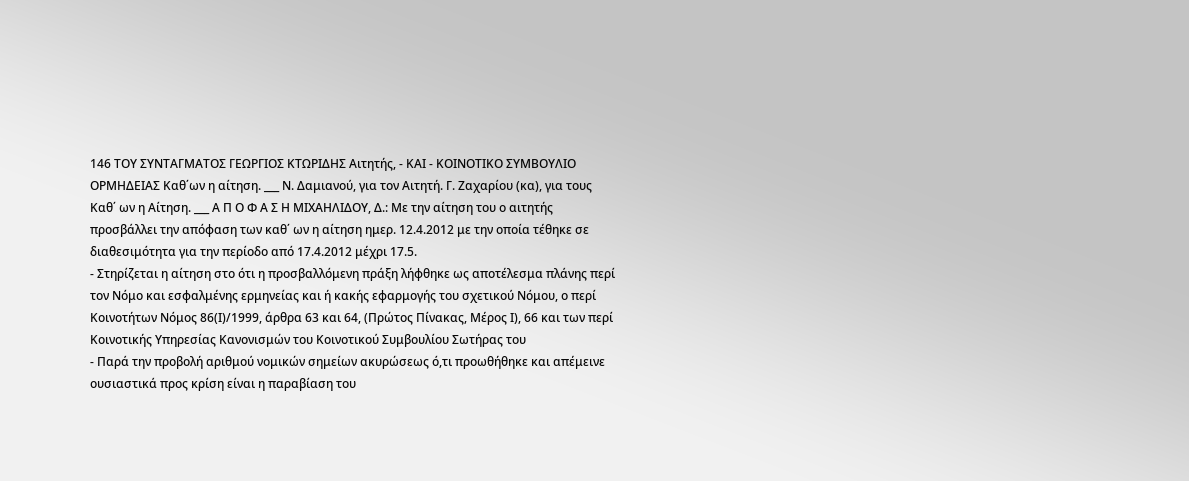146 ΤΟΥ ΣΥΝΤΑΓΜΑΤΟΣ ΓΕΩΡΓΙΟΣ ΚΤΩΡΙΔΗΣ Αιτητής, - ΚΑΙ - ΚΟΙΝΟΤΙΚΟ ΣΥΜΒΟΥΛΙΟ ΟΡΜΗΔΕΙΑΣ Καθ΄ων η αίτηση. ___ Ν. Δαμιανού, για τον Αιτητή. Γ. Ζαχαρίου (κα), για τους Καθ΄ ων η Αίτηση. ___ Α Π Ο Φ Α Σ Η ΜΙΧΑΗΛΙΔΟΥ, Δ.: Με την αίτηση του ο αιτητής προσβάλλει την απόφαση των καθ΄ ων η αίτηση ημερ. 12.4.2012 με την οποία τέθηκε σε διαθεσιμότητα για την περίοδο από 17.4.2012 μέχρι 17.5.
- Στηρίζεται η αίτηση στο ότι η προσβαλλόμενη πράξη λήφθηκε ως αποτέλεσμα πλάνης περί τον Νόμο και εσφαλμένης ερμηνείας και ή κακής εφαρμογής του σχετικού Νόμου, ο περί Κοινοτήτων Νόμος 86(Ι)/1999, άρθρα 63 και 64, (Πρώτος Πίνακας, Μέρος Ι), 66 και των περί Κοινοτικής Υπηρεσίας Κανονισμών του Κοινοτικού Συμβουλίου Σωτήρας του
- Παρά την προβολή αριθμού νομικών σημείων ακυρώσεως ό,τι προωθήθηκε και απέμεινε ουσιαστικά προς κρίση είναι η παραβίαση του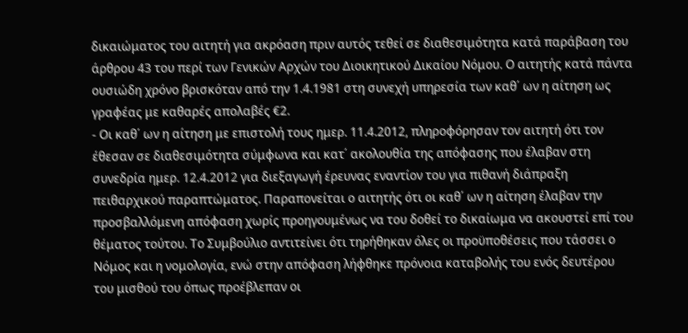δικαιώματος του αιτητή για ακρόαση πριν αυτός τεθεί σε διαθεσιμότητα κατά παράβαση του άρθρου 43 του περί των Γενικών Αρχών του Διοικητικού Δικαίου Νόμου. Ο αιτητής κατά πάντα ουσιώδη χρόνο βρισκόταν από την 1.4.1981 στη συνεχή υπηρεσία των καθ΄ ων η αίτηση ως γραφέας με καθαρές απολαβές €2.
- Οι καθ΄ ων η αίτηση με επιστολή τους ημερ. 11.4.2012, πληροφόρησαν τον αιτητή ότι τον έθεσαν σε διαθεσιμότητα σύμφωνα και κατ΄ ακολουθία της απόφασης που έλαβαν στη συνεδρία ημερ. 12.4.2012 για διεξαγωγή έρευνας εναντίον του για πιθανή διάπραξη πειθαρχικού παραπτώματος. Παραπονείται ο αιτητής ότι οι καθ΄ ων η αίτηση έλαβαν την προσβαλλόμενη απόφαση χωρίς προηγουμένως να του δοθεί το δικαίωμα να ακουστεί επί του θέματος τούτου. Το Συμβούλιο αντιτείνει ότι τηρήθηκαν όλες οι προϋποθέσεις που τάσσει ο Νόμος και η νομολογία, ενώ στην απόφαση λήφθηκε πρόνοια καταβολής του ενός δευτέρου του μισθού του όπως προέβλεπαν οι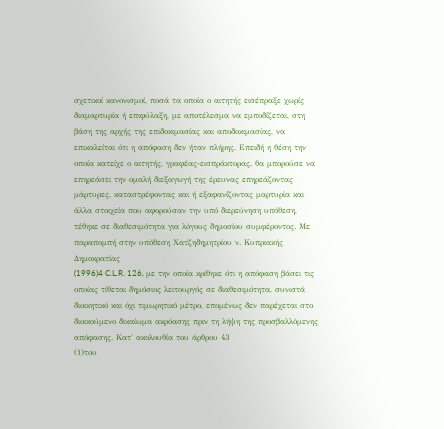σχετικοί κανονισμοί, ποσά τα οποία ο αιτητής εισέπραξε χωρίς διαμαρτυρία ή επιφύλαξη, με αποτέλεσμα να εμποδίζεται, στη βάση της αρχής της επιδοκιμασίας και αποδοκιμασίας, να επικαλείται ότι η απόφαση δεν ήταν πλήρης. Επειδή η θέση την οποία κατείχε ο αιτητής, γραφέας-εισπράκτορας, θα μπορούσε να επηρεάσει την ομαλή διεξαγωγή της έρευνας επηρεάζοντας μάρτυρες, καταστρέφοντας και ή εξαφανίζοντας μαρτυρία και άλλα στοιχεία που αφορούσαν την υπό διερεύνηση υπόθεση, τέθηκε σε διαθεσιμότητα για λόγους δημοσίου συμφέροντος. Με παραπομπή στην υπόθεση Χατζηδημητρίου ν. Κυπριακής Δημοκρατίας
(1996)4 C.L.R. 126, με την οποία κρίθηκε ότι η απόφαση βάσει τις οποίας τίθεται δημόσιος λειτουργός σε διαθεσιμότητα, συνιστά διοικητικό και όχι τιμωρητικό μέτρο, επομένως δεν παρέχεται στο διοικούμενο δικαίωμα ακρόασης πριν τη λήψη της προσβαλλόμενης απόφασης. Κατ΄ ακολουθία του άρθρου 43
(1)του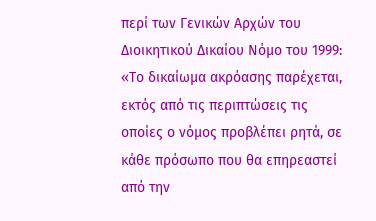περί των Γενικών Αρχών του Διοικητικού Δικαίου Νόμο του 1999: «Το δικαίωμα ακρόασης παρέχεται, εκτός από τις περιπτώσεις τις οποίες ο νόμος προβλέπει ρητά, σε κάθε πρόσωπο που θα επηρεαστεί από την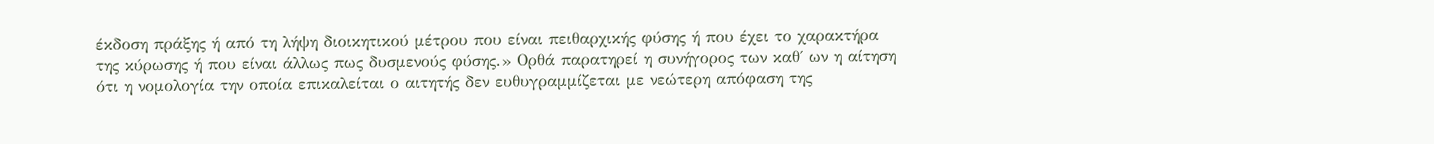έκδοση πράξης ή από τη λήψη διοικητικού μέτρου που είναι πειθαρχικής φύσης ή που έχει το χαρακτήρα της κύρωσης ή που είναι άλλως πως δυσμενούς φύσης.» Ορθά παρατηρεί η συνήγορος των καθ΄ ων η αίτηση ότι η νομολογία την οποία επικαλείται ο αιτητής δεν ευθυγραμμίζεται με νεώτερη απόφαση της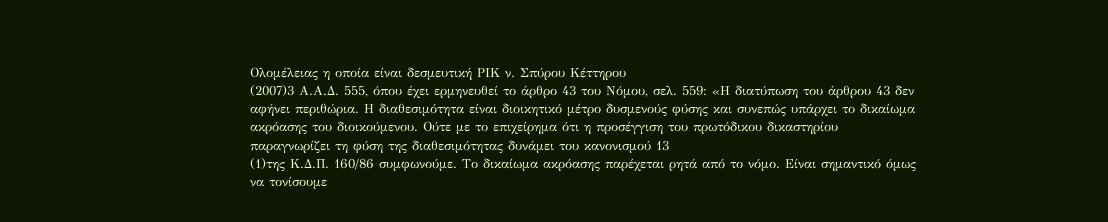Ολομέλειας η οποία είναι δεσμευτική ΡΙΚ ν. Σπύρου Κέττηρου
(2007)3 Α.Α.Δ. 555, όπου έχει ερμηνευθεί το άρθρο 43 του Νόμου, σελ. 559: «Η διατύπωση του άρθρου 43 δεν αφήνει περιθώρια. Η διαθεσιμότητα είναι διοικητικό μέτρο δυσμενούς φύσης και συνεπώς υπάρχει το δικαίωμα ακρόασης του διοικούμενου. Ούτε με το επιχείρημα ότι η προσέγγιση του πρωτόδικου δικαστηρίου παραγνωρίζει τη φύση της διαθεσιμότητας δυνάμει του κανονισμού 13
(1)της Κ.Δ.Π. 160/86 συμφωνούμε. Το δικαίωμα ακρόασης παρέχεται ρητά από το νόμο. Είναι σημαντικό όμως να τονίσουμε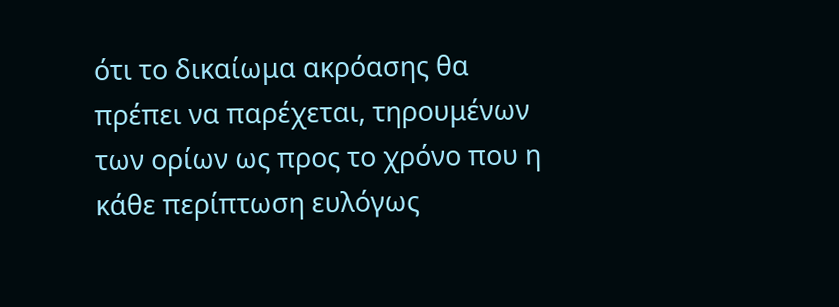ότι το δικαίωμα ακρόασης θα πρέπει να παρέχεται, τηρουμένων των ορίων ως προς το χρόνο που η κάθε περίπτωση ευλόγως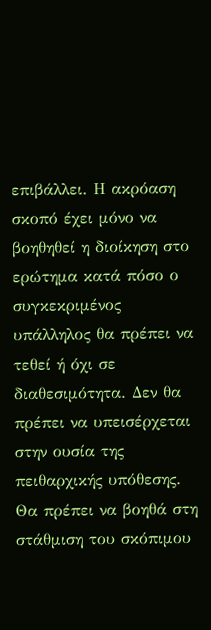επιβάλλει. Η ακρόαση σκοπό έχει μόνο να βοηθηθεί η διοίκηση στο ερώτημα κατά πόσο ο συγκεκριμένος υπάλληλος θα πρέπει να τεθεί ή όχι σε διαθεσιμότητα. Δεν θα πρέπει να υπεισέρχεται στην ουσία της πειθαρχικής υπόθεσης. Θα πρέπει να βοηθά στη στάθμιση του σκόπιμου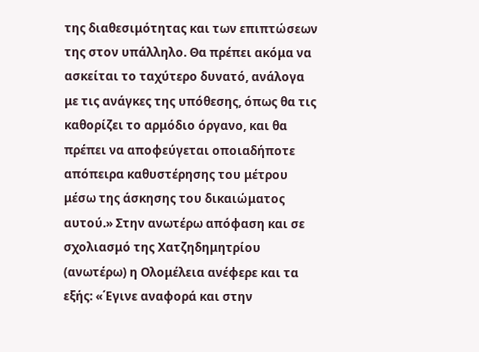της διαθεσιμότητας και των επιπτώσεων της στον υπάλληλο. Θα πρέπει ακόμα να ασκείται το ταχύτερο δυνατό, ανάλογα με τις ανάγκες της υπόθεσης, όπως θα τις καθορίζει το αρμόδιο όργανο, και θα πρέπει να αποφεύγεται οποιαδήποτε απόπειρα καθυστέρησης του μέτρου μέσω της άσκησης του δικαιώματος αυτού.» Στην ανωτέρω απόφαση και σε σχολιασμό της Χατζηδημητρίου (ανωτέρω) η Ολομέλεια ανέφερε και τα εξής: «΄Εγινε αναφορά και στην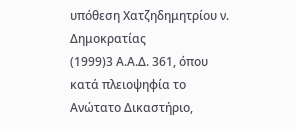υπόθεση Χατζηδημητρίου ν. Δημοκρατίας
(1999)3 Α.Α.Δ. 361, όπου κατά πλειοψηφία το Ανώτατο Δικαστήριο,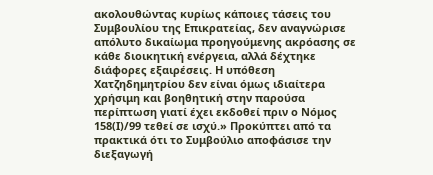ακολουθώντας κυρίως κάποιες τάσεις του Συμβουλίου της Επικρατείας, δεν αναγνώρισε απόλυτο δικαίωμα προηγούμενης ακρόασης σε κάθε διοικητική ενέργεια, αλλά δέχτηκε διάφορες εξαιρέσεις. Η υπόθεση Χατζηδημητρίου δεν είναι όμως ιδιαίτερα χρήσιμη και βοηθητική στην παρούσα περίπτωση γιατί έχει εκδοθεί πριν ο Νόμος 158(Ι)/99 τεθεί σε ισχύ.» Προκύπτει από τα πρακτικά ότι το Συμβούλιο αποφάσισε την διεξαγωγή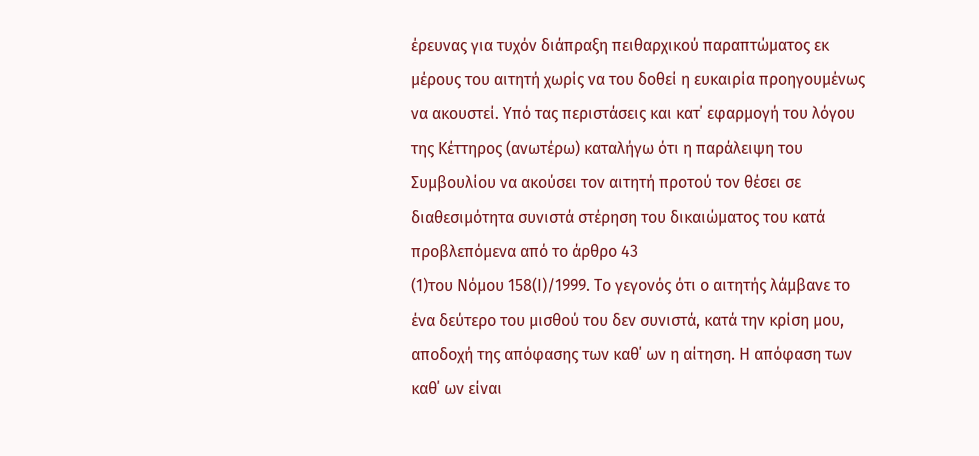έρευνας για τυχόν διάπραξη πειθαρχικού παραπτώματος εκ μέρους του αιτητή χωρίς να του δοθεί η ευκαιρία προηγουμένως να ακουστεί. Υπό τας περιστάσεις και κατ΄ εφαρμογή του λόγου της Κέττηρος (ανωτέρω) καταλήγω ότι η παράλειψη του Συμβουλίου να ακούσει τον αιτητή προτού τον θέσει σε διαθεσιμότητα συνιστά στέρηση του δικαιώματος του κατά προβλεπόμενα από το άρθρο 43
(1)του Νόμου 158(Ι)/1999. Το γεγονός ότι ο αιτητής λάμβανε το ένα δεύτερο του μισθού του δεν συνιστά, κατά την κρίση μου, αποδοχή της απόφασης των καθ΄ ων η αίτηση. Η απόφαση των καθ΄ ων είναι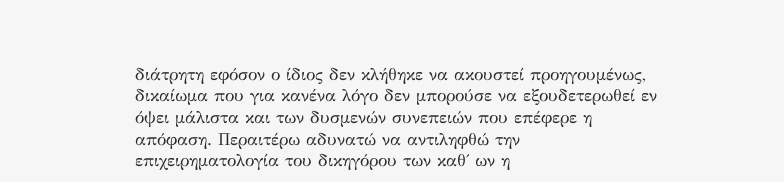διάτρητη εφόσον ο ίδιος δεν κλήθηκε να ακουστεί προηγουμένως, δικαίωμα που για κανένα λόγο δεν μπορούσε να εξουδετερωθεί εν όψει μάλιστα και των δυσμενών συνεπειών που επέφερε η απόφαση. Περαιτέρω αδυνατώ να αντιληφθώ την επιχειρηματολογία του δικηγόρου των καθ΄ ων η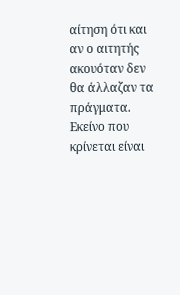αίτηση ότι και αν ο αιτητής ακουόταν δεν θα άλλαζαν τα πράγματα. Εκείνο που κρίνεται είναι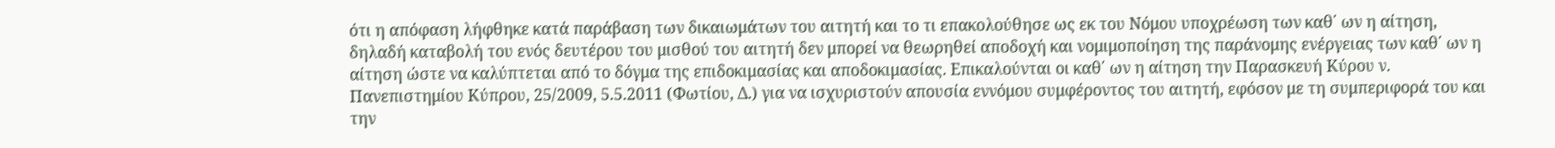ότι η απόφαση λήφθηκε κατά παράβαση των δικαιωμάτων του αιτητή και το τι επακολούθησε ως εκ του Νόμου υποχρέωση των καθ΄ ων η αίτηση, δηλαδή καταβολή του ενός δευτέρου του μισθού του αιτητή δεν μπορεί να θεωρηθεί αποδοχή και νομιμοποίηση της παράνομης ενέργειας των καθ΄ ων η αίτηση ώστε να καλύπτεται από το δόγμα της επιδοκιμασίας και αποδοκιμασίας. Επικαλούνται οι καθ΄ ων η αίτηση την Παρασκευή Κύρου ν. Πανεπιστημίου Κύπρου, 25/2009, 5.5.2011 (Φωτίου, Δ.) για να ισχυριστούν απουσία εννόμου συμφέροντος του αιτητή, εφόσον με τη συμπεριφορά του και την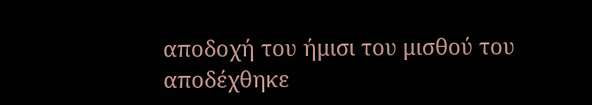αποδοχή του ήμισι του μισθού του αποδέχθηκε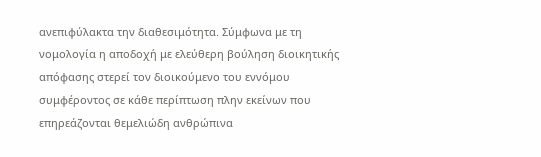ανεπιφύλακτα την διαθεσιμότητα. Σύμφωνα με τη νομολογία η αποδοχή με ελεύθερη βούληση διοικητικής απόφασης στερεί τον διοικούμενο του εννόμου συμφέροντος σε κάθε περίπτωση πλην εκείνων που επηρεάζονται θεμελιώδη ανθρώπινα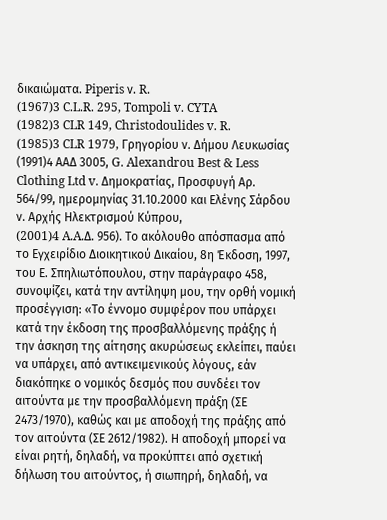δικαιώματα. Piperis ν. R.
(1967)3 C.L.R. 295, Tompoli v. CYTA
(1982)3 CLR 149, Christodoulides v. R.
(1985)3 CLR 1979, Γρηγορίου ν. Δήμου Λευκωσίας
(1991)4 ΑΑΔ 3005, G. Alexandrou Best & Less Clothing Ltd v. Δημοκρατίας, Προσφυγή Αρ. 564/99, ημερομηνίας 31.10.2000 και Ελένης Σάρδου ν. Αρχής Ηλεκτρισμού Κύπρου,
(2001)4 A.A.Δ. 956). Το ακόλουθο απόσπασμα από το Εγχειρίδιο Διοικητικού Δικαίου, 8η Έκδοση, 1997, του Ε. Σπηλιωτόπουλου, στην παράγραφο 458, συνοψίζει, κατά την αντίληψη μου, την ορθή νομική προσέγγιση: «Το έννομο συμφέρον που υπάρχει κατά την έκδοση της προσβαλλόμενης πράξης ή την άσκηση της αίτησης ακυρώσεως εκλείπει, παύει να υπάρχει, από αντικειμενικούς λόγους, εάν διακόπηκε ο νομικός δεσμός που συνδέει τον αιτούντα με την προσβαλλόμενη πράξη (ΣΕ 2473/1970), καθώς και με αποδοχή της πράξης από τον αιτούντα (ΣΕ 2612/1982). Η αποδοχή μπορεί να είναι ρητή, δηλαδή, να προκύπτει από σχετική δήλωση του αιτούντος, ή σιωπηρή, δηλαδή, να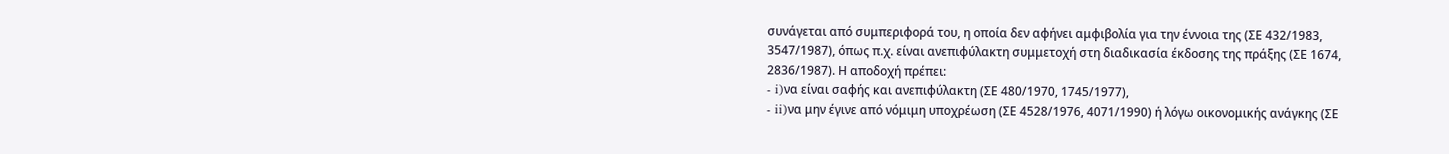συνάγεται από συμπεριφορά του, η οποία δεν αφήνει αμφιβολία για την έννοια της (ΣΕ 432/1983, 3547/1987), όπως π.χ. είναι ανεπιφύλακτη συμμετοχή στη διαδικασία έκδοσης της πράξης (ΣΕ 1674, 2836/1987). Η αποδοχή πρέπει:
- i)να είναι σαφής και ανεπιφύλακτη (ΣΕ 480/1970, 1745/1977),
- ii)να μην έγινε από νόμιμη υποχρέωση (ΣΕ 4528/1976, 4071/1990) ή λόγω οικονομικής ανάγκης (ΣΕ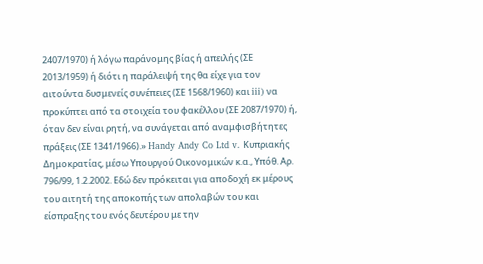2407/1970) ή λόγω παράνομης βίας ή απειλής (ΣΕ 2013/1959) ή διότι η παράλειψή της θα είχε για τον αιτούντα δυσμενείς συνέπειες (ΣΕ 1568/1960) και iii) να προκύπτει από τα στοιχεία του φακέλλου (ΣΕ 2087/1970) ή, όταν δεν είναι ρητή, να συνάγεται από αναμφισβήτητες πράξεις (ΣΕ 1341/1966).» Handy Andy Co Ltd v. Κυπριακής Δημοκρατίας, μέσω Υπουργού Οικονομικών κ.α., Υπόθ. Αρ. 796/99, 1.2.2002. Εδώ δεν πρόκειται για αποδοχή εκ μέρους του αιτητή της αποκοπής των απολαβών του και είσπραξης του ενός δευτέρου με την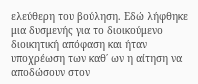ελεύθερη του βούληση. Εδώ λήφθηκε μια δυσμενής για το διοικούμενο διοικητική απόφαση και ήταν υποχρέωση των καθ΄ ων η αίτηση να αποδώσουν στον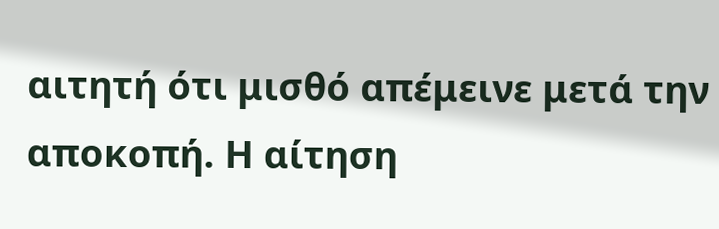αιτητή ότι μισθό απέμεινε μετά την αποκοπή. Η αίτηση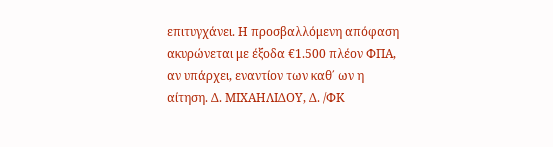επιτυγχάνει. Η προσβαλλόμενη απόφαση ακυρώνεται με έξοδα €1.500 πλέον ΦΠΑ, αν υπάρχει, εναντίον των καθ΄ ων η αίτηση. Δ. ΜΙΧΑΗΛΙΔΟΥ, Δ. /ΦΚ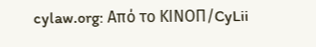cylaw.org: Από το ΚΙΝOΠ/CyLii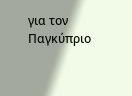για τον Παγκύπριο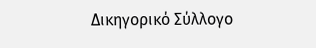Δικηγορικό Σύλλογο